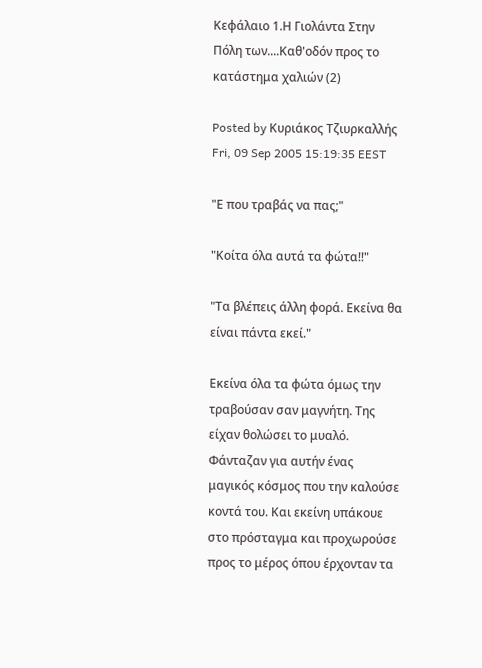Κεφάλαιο 1.Η Γιολάντα Στην Πόλη των....Καθ'οδόν προς το κατάστημα χαλιών (2)

Posted by Κυριάκος Τζιυρκαλλής Fri, 09 Sep 2005 15:19:35 EEST

"Ε που τραβάς να πας;"

"Κοίτα όλα αυτά τα φώτα!!"

"Τα βλέπεις άλλη φορά. Εκείνα θα είναι πάντα εκεί."

Εκείνα όλα τα φώτα όμως την τραβούσαν σαν μαγνήτη. Της είχαν θολώσει το μυαλό. Φάνταζαν για αυτήν ένας μαγικός κόσμος που την καλούσε κοντά του. Και εκείνη υπάκουε στο πρόσταγμα και προχωρούσε προς το μέρος όπου έρχονταν τα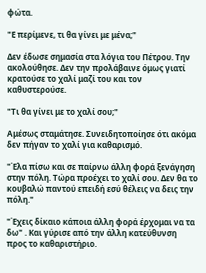φώτα.

"Ε περίμενε, τι θα γίνει με μένα;"

Δεν έδωσε σημασία στα λόγια του Πέτρου. Την ακολούθησε. Δεν την προλάβαινε όμως γιατί κρατούσε το χαλί μαζί του και τον καθυστερούσε.

"Τι θα γίνει με το χαλί σου;"

Αμέσως σταμάτησε. Συνειδητοποίησε ότι ακόμα δεν πήγαν το χαλί για καθαρισμό.

"Έλα πίσω και σε παίρνω άλλη φορά ξενάγηση στην πόλη. Τώρα προέχει το χαλί σου. Δεν θα το κουβαλώ παντού επειδή εσύ θέλεις να δεις την πόλη."

"Έχεις δίκαιο κάποια άλλη φορά έρχομαι να τα δω" . Και γύρισε από την άλλη κατεύθυνση προς το καθαριστήριο.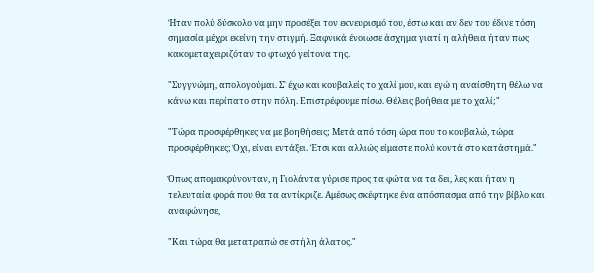Ήταν πολύ δύσκολο να μην προσέξει τον εκνευρισμό του, έστω και αν δεν του έδινε τόση σημασία μέχρι εκείνη την στιγμή. Ξαφνικά ένοιωσε άσχημα γιατί η αλήθεια ήταν πως κακομεταχειριζόταν το φτωχό γείτονα της.

"Συγγνώμη, απολογούμαι. Σ' έχω και κουβαλείς το χαλί μου, και εγώ η αναίσθητη θέλω να κάνω και περίπατο στην πόλη. Επιστρέφουμε πίσω. Θέλεις βοήθεια με το χαλί;"

"Τώρα προσφέρθηκες να με βοηθήσεις; Μετά από τόση ώρα που το κουβαλώ, τώρα προσφέρθηκες; Όχι, είναι εντάξει. Έτσι και αλλιώς είμαστε πολύ κοντά στο κατάστημά."

Όπως απομακρύνονταν, η Γιολάντα γύρισε προς τα φώτα να τα δει, λες και ήταν η τελευταία φορά που θα τα αντίκριζε. Αμέσως σκέφτηκε ένα απόσπασμα από την βίβλο και αναφώνησε,

"Και τώρα θα μετατραπώ σε στήλη άλατος."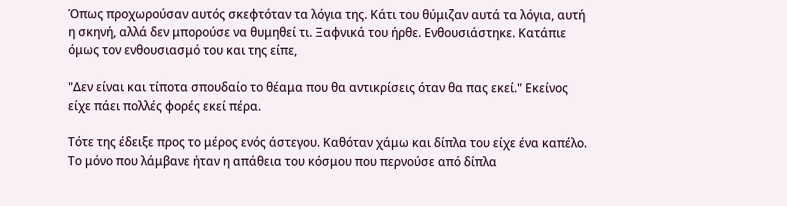Όπως προχωρούσαν αυτός σκεφτόταν τα λόγια της. Κάτι του θύμιζαν αυτά τα λόγια, αυτή η σκηνή, αλλά δεν μπορούσε να θυμηθεί τι. Ξαφνικά του ήρθε. Ενθουσιάστηκε. Κατάπιε όμως τον ενθουσιασμό του και της είπε,

"Δεν είναι και τίποτα σπουδαίο το θέαμα που θα αντικρίσεις όταν θα πας εκεί." Εκείνος είχε πάει πολλές φορές εκεί πέρα.

Τότε της έδειξε προς το μέρος ενός άστεγου. Καθόταν χάμω και δίπλα του είχε ένα καπέλο. Το μόνο που λάμβανε ήταν η απάθεια του κόσμου που περνούσε από δίπλα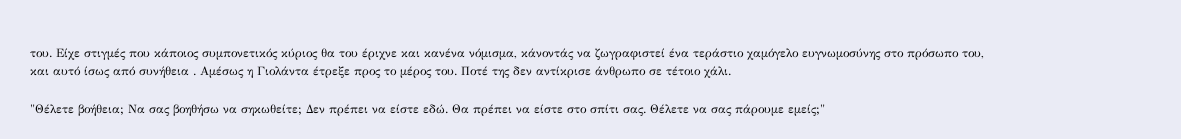του. Είχε στιγμές που κάποιος συμπονετικός κύριος θα του έριχνε και κανένα νόμισμα, κάνοντάς να ζωγραφιστεί ένα τεράστιο χαμόγελο ευγνωμοσύνης στο πρόσωπο του, και αυτό ίσως από συνήθεια . Αμέσως η Γιολάντα έτρεξε προς το μέρος του. Ποτέ της δεν αντίκρισε άνθρωπο σε τέτοιο χάλι.

"Θέλετε βοήθεια; Να σας βοηθήσω να σηκωθείτε; Δεν πρέπει να είστε εδώ. Θα πρέπει να είστε στο σπίτι σας. Θέλετε να σας πάρουμε εμείς;"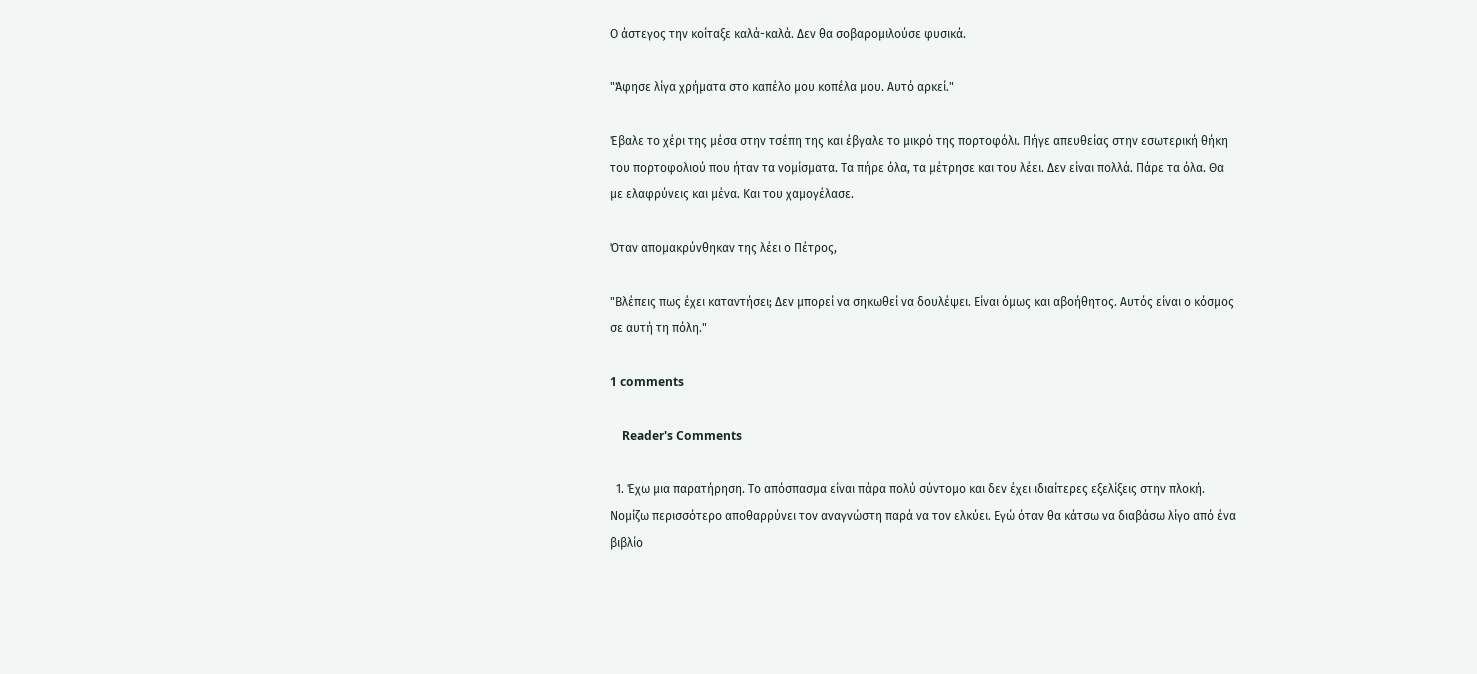Ο άστεγος την κοίταξε καλά-καλά. Δεν θα σοβαρομιλούσε φυσικά.

"Άφησε λίγα χρήματα στο καπέλο μου κοπέλα μου. Αυτό αρκεί."

Έβαλε το χέρι της μέσα στην τσέπη της και έβγαλε το μικρό της πορτοφόλι. Πήγε απευθείας στην εσωτερική θήκη του πορτοφολιού που ήταν τα νομίσματα. Τα πήρε όλα, τα μέτρησε και του λέει. Δεν είναι πολλά. Πάρε τα όλα. Θα με ελαφρύνεις και μένα. Και του χαμογέλασε.

Όταν απομακρύνθηκαν της λέει ο Πέτρος,

"Βλέπεις πως έχει καταντήσει; Δεν μπορεί να σηκωθεί να δουλέψει. Είναι όμως και αβοήθητος. Αυτός είναι ο κόσμος σε αυτή τη πόλη."

1 comments

    Reader's Comments

  1. Έχω μια παρατήρηση. Το απόσπασμα είναι πάρα πολύ σύντομο και δεν έχει ιδιαίτερες εξελίξεις στην πλοκή. Νομίζω περισσότερο αποθαρρύνει τον αναγνώστη παρά να τον ελκύει. Εγώ όταν θα κάτσω να διαβάσω λίγο από ένα βιβλίο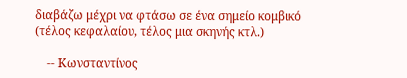διαβάζω μέχρι να φτάσω σε ένα σημείο κομβικό (τέλος κεφαλαίου, τέλος μια σκηνής κτλ.)

    -- Κωνσταντίνος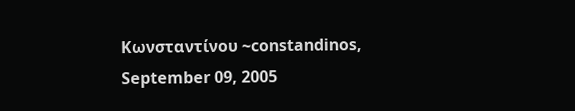Κωνσταντίνου ~constandinos, September 09, 2005